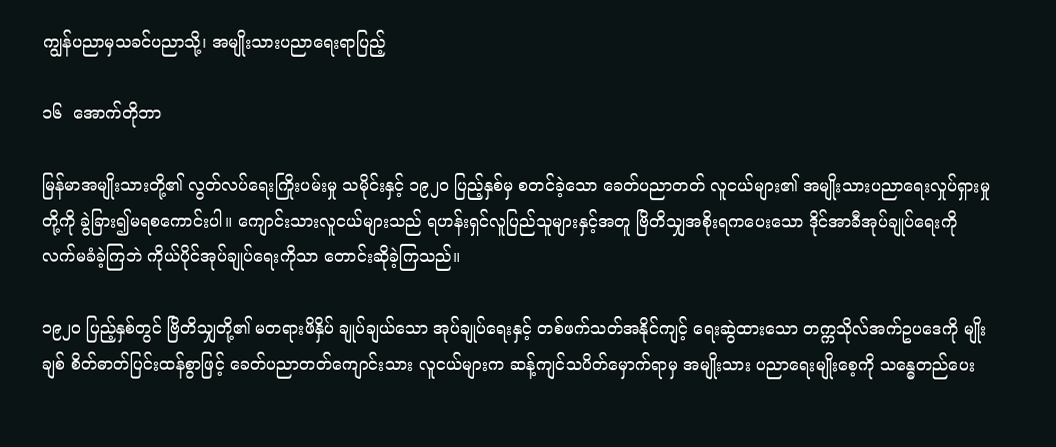ကျွန်ပညာမှသခင်ပညာသို့၊ အမျိုးသားပညာရေးရာပြည့်

၁၆  အောက်တိုဘာ

မြန်မာအမျိုးသားတို့၏ လွတ်လပ်ရေးကြိုးပမ်းမှု သမိုင်းနှင့် ၁၉၂၀ ပြည့်နှစ်မှ စတင်ခဲ့သော ခေတ်ပညာတတ် လူငယ်များ၏ အမျိုးသားပညာရေးလှုပ်ရှားမှုတို့ကို ခွဲခြား၍မရစကောင်းပါ။ ကျောင်းသားလူငယ်များသည် ရဟန်းရှင်လူပြည်သူများနှင့်အတူ ဗြိတိသျှအစိုးရကပေးသော ဒိုင်အာခီအုပ်ချုပ်ရေးကို လက်မခံခဲ့ကြဘဲ ကိုယ်ပိုင်အုပ်ချုပ်ရေးကိုသာ တောင်းဆိုခဲ့ကြသည်။

၁၉၂၀ ပြည့်နှစ်တွင် ဗြိတိသျှတို့၏ မတရားဖိနှိပ် ချုပ်ချယ်သော အုပ်ချုပ်ရေးနှင့် တစ်ဖက်သတ်အနိုင်ကျင့် ရေးဆွဲထားသော တက္ကသိုလ်အက်ဥပဒေကို မျိုးချစ် စိတ်ဓာတ်ပြင်းထန်စွာဖြင့် ခေတ်ပညာတတ်ကျောင်းသား လူငယ်များက ဆန့်ကျင်သပိတ်မှောက်ရာမှ အမျိုးသား ပညာရေးမျိုးစေ့ကို သန္ဓေတည်ပေး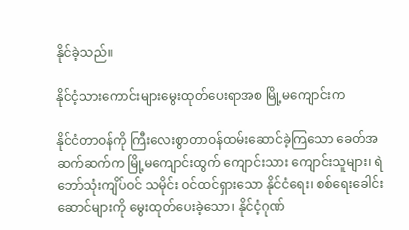နိုင်ခဲ့သည်။

နိုင်ငံ့သားကောင်းများမွေးထုတ်ပေးရာအစ မြို့မကျောင်းက

နိုင်ငံတာဝန်ကို ကြီးလေးစွာတာဝန်ထမ်းဆောင်ခဲ့ကြသော ခေတ်အဆက်ဆက်က မြို့မကျောင်းထွက် ကျောင်းသား ကျောင်းသူများ၊ ရဲဘော်သုံးကျိပ်ဝင် သမိုင်း ဝင်ထင်ရှားသော နိုင်ငံရေး၊ စစ်ရေးခေါင်းဆောင်များကို မွေးထုတ်ပေးခဲ့သော၊ နိုင်ငံ့ဂုဏ်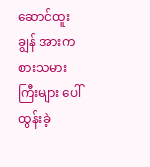ဆောင်ထူးချွန် အားကစားသမားကြီးများ ပေါ်ထွန်းခဲ့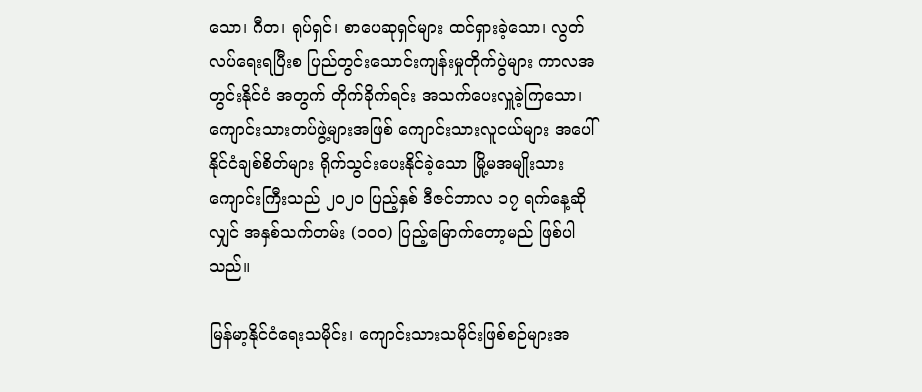သော၊ ဂီတ၊ ရုပ်ရှင်၊ စာပေဆုရှင်များ ထင်ရှားခဲ့သော၊ လွတ်လပ်ရေးရပြီးစ ပြည်တွင်းသောင်းကျန်းမှုတိုက်ပွဲများ ကာလအတွင်းနိုင်ငံ အတွက် တိုက်ခိုက်ရင်း အသက်ပေးလှူခဲ့ကြသော၊ ကျောင်းသားတပ်ဖွဲ့များအဖြစ် ကျောင်းသားလူငယ်များ အပေါ် နိုင်ငံချစ်စိတ်များ ရိုက်သွင်းပေးနိုင်ခဲ့သော မြို့မအမျိုးသားကျောင်းကြီးသည် ၂၀၂၀ ပြည့်နှစ် ဒီဇင်ဘာလ ၁၇ ရက်နေ့ဆိုလျှင် အနှစ်သက်တမ်း (၁၀၀) ပြည့်မြောက်တော့မည် ဖြစ်ပါသည်။

မြန်မာ့နိုင်ငံရေးသမိုင်း၊ ကျောင်းသားသမိုင်းဖြစ်စဉ်များအ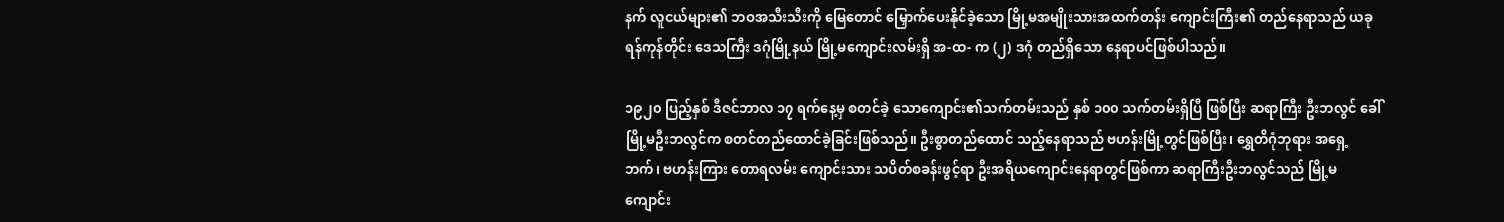နက် လူငယ်များ၏ ဘဝအသီးသီးကို မြေတောင် မြှောက်ပေးနိုင်ခဲ့သော မြို့မအမျိုးသားအထက်တန်း ကျောင်းကြီး၏ တည်နေရာသည် ယခုရန်ကုန်တိုင်း ဒေသကြီး ဒဂုံမြို့နယ် မြို့မကျောင်းလမ်းရှိ အ-ထ- က (၂) ဒဂုံ တည်ရှိသော နေရာပင်ဖြစ်ပါသည်။

၁၉၂၀ ပြည့်နှစ် ဒီဇင်ဘာလ ၁၇ ရက်နေ့မှ စတင်ခဲ့ သောကျောင်း၏သက်တမ်းသည် နှစ် ၁၀၀ သက်တမ်းရှိပြီ ဖြစ်ပြီး ဆရာကြီး ဦးဘလွင် ခေါ် မြို့မဦးဘလွင်က စတင်တည်ထောင်ခဲ့ခြင်းဖြစ်သည်။ ဦးစွာတည်ထောင် သည့်နေရာသည် ဗဟန်းမြို့တွင်ဖြစ်ပြီး၊ ရွှေတိဂုံဘုရား အရှေ့ဘက်၊ ဗဟန်းကြား တောရလမ်း ကျောင်းသား သပိတ်စခန်းဖွင့်ရာ ဦးအရိယကျောင်းနေရာတွင်ဖြစ်ကာ ဆရာကြီးဦးဘလွင်သည် မြို့မကျောင်း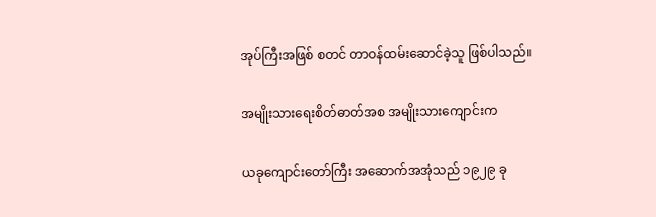အုပ်ကြီးအဖြစ် စတင် တာဝန်ထမ်းဆောင်ခဲ့သူ ဖြစ်ပါသည်။

အမျိုးသားရေးစိတ်ဓာတ်အစ အမျိုးသားကျောင်းက

ယခုကျောင်းတော်ကြီး အဆောက်အအုံသည် ၁၉၂၉ ခု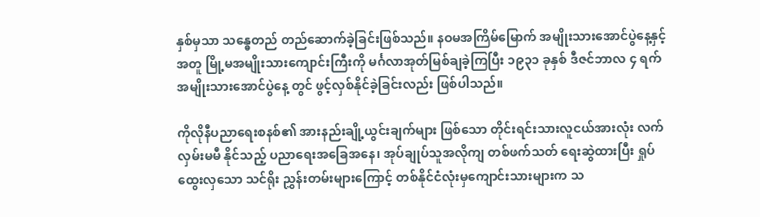နှစ်မှသာ သန္ဓေတည် တည်ဆောက်ခဲ့ခြင်းဖြစ်သည်။ နဝမအကြိမ်မြောက် အမျိုးသားအောင်ပွဲနေ့နှင့်အတူ မြို့မအမျိုးသားကျောင်းကြီးကို မင်္ဂလာအုတ်မြစ်ချခဲ့ကြပြီး ၁၉၃၁ ခုနှစ် ဒီဇင်ဘာလ ၄ ရက် အမျိုးသားအောင်ပွဲနေ့ တွင် ဖွင့်လှစ်နိုင်ခဲ့ခြင်းလည်း ဖြစ်ပါသည်။

ကိုလိုနီပညာရေးစနစ်၏ အားနည်းချို့ယွင်းချက်များ ဖြစ်သော တိုင်းရင်းသားလူငယ်အားလုံး လက်လှမ်းမမီ နိုင်သည့် ပညာရေးအခြေအနေ၊ အုပ်ချုပ်သူအလိုကျ တစ်ဖက်သတ် ရေးဆွဲထားပြီး ရှုပ်ထွေးလှသော သင်ရိုး ညွှန်းတမ်းများကြောင့် တစ်နိုင်ငံလုံးမှကျောင်းသားများက သ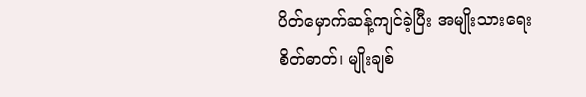ပိတ်မှောက်ဆန့်ကျင်ခဲ့ပြီး အမျိုးသားရေးစိတ်ဓာတ်၊ မျိုးချစ်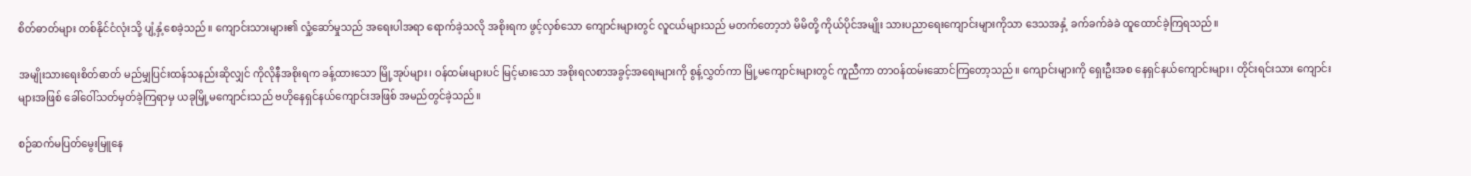စိတ်ဓာတ်များ တစ်နိုင်ငံလုံးသို့ ပျံ့နှံ့စေခဲ့သည်။ ကျောင်းသားများ၏ လှုံ့ဆော်မှုသည် အရေးပါအရာ ရောက်ခဲ့သလို အစိုးရက ဖွင့်လှစ်သော ကျောင်းများတွင် လူငယ်များသည် မတက်တော့ဘဲ မိမိတို့ ကိုယ်ပိုင်အမျိုး သားပညာရေးကျောင်းများကိုသာ ဒေသအနှံ့ ခက်ခက်ခဲခဲ ထူထောင်ခဲ့ကြရသည်။

အမျိုးသားရေးစိတ်ဓာတ် မည်မျှပြင်းထန်သနည်းဆိုလျှင် ကိုလိုနီအစိုးရက ခန့်ထားသော မြို့အုပ်များ၊ ဝန်ထမ်းများပင် မြင့်မားသော အစိုးရလစာအခွင့်အရေးများကို စွန့်လွှတ်ကာ မြို့မကျောင်းများတွင် ကူညီကာ တာဝန်ထမ်းဆောင်ကြတော့သည်။ ကျောင်းများကို ရှေးဦးအစ နေရှင်နယ်ကျောင်းများ၊ တိုင်းရင်းသား ကျောင်းများအဖြစ် ခေါ်ဝေါ်သတ်မှတ်ခဲ့ကြရာမှ ယခုမြို့မကျောင်းသည် ဗဟိုနေရှင်နယ်ကျောင်းအဖြစ် အမည်တွင်ခဲ့သည်။

စဉ်ဆက်မပြတ်မွေးမြူနေ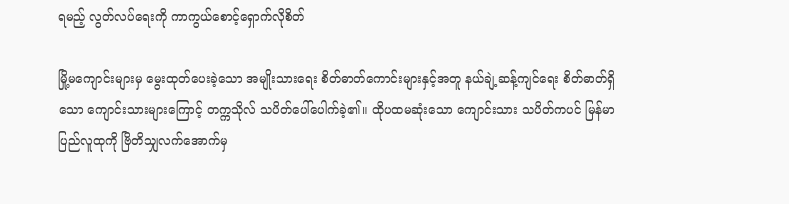ရမည့် လွတ်လပ်ရေးကို ကာကွယ်စောင့်ရှောက်လိုစိတ်

မြို့မကျောင်းများမှ မွေးထုတ်ပေးခဲ့သော အမျိုးသားရေး စိတ်ဓာတ်ကောင်းများနှင့်အတူ နယ်ချဲ့ဆန့်ကျင်ရေး စိတ်ဓာတ်ရှိသော ကျောင်းသားများကြောင့် တက္ကသိုလ် သပိတ်ပေါ်ပေါက်ခဲ့၏။ ထိုပထမဆုံးသော ကျောင်းသား သပိတ်ကပင် မြန်မာပြည်လူထုကို ဗြိတိသျှလက်အောက်မှ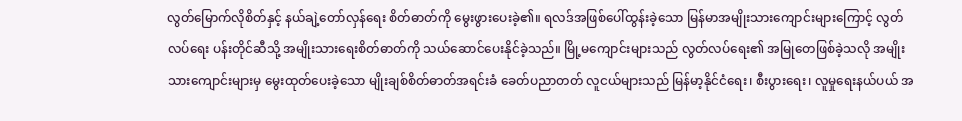လွတ်မြောက်လိုစိတ်နှင့် နယ်ချဲ့တော်လှန်ရေး စိတ်ဓာတ်ကို မွေးဖွားပေးခဲ့၏။ ရလဒ်အဖြစ်ပေါ်ထွန်းခဲ့သော မြန်မာအမျိုးသားကျောင်းများကြောင့် လွတ်လပ်ရေး ပန်းတိုင်ဆီသို့ အမျိုးသားရေးစိတ်ဓာတ်ကို သယ်ဆောင်ပေးနိုင်ခဲ့သည်။ မြို့မကျောင်းများသည် လွတ်လပ်ရေး၏ အမြုတေဖြစ်ခဲ့သလို အမျိုးသားကျောင်းများမှ မွေးထုတ်ပေးခဲ့သော မျိုးချစ်စိတ်ဓာတ်အရင်းခံ ခေတ်ပညာတတ် လူငယ်များသည် မြန်မာ့နိုင်ငံရေး၊ စီးပွားရေး၊ လူမှုရေးနယ်ပယ် အ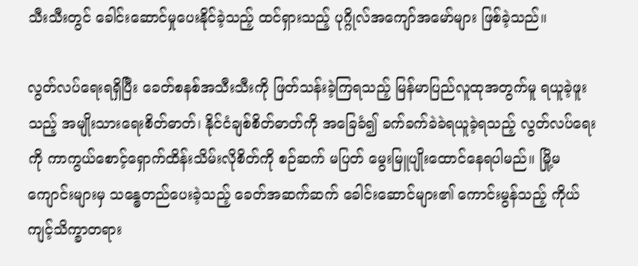သီးသီးတွင် ခေါင်းဆောင်မှုပေးနိုင်ခဲ့သည့် ထင်ရှားသည့် ပုဂ္ဂိုလ်အကျော်အမော်များ ဖြစ်ခဲ့သည်။

လွတ်လပ်ရေးရရှိပြီး ခေတ်စနစ်အသီးသီးကို ဖြတ်သန်းခဲ့ကြရသည့် မြန်မာပြည်လူထုအတွက်မူ ရယူခဲ့ဖူးသည့် အမျိုးသားရေးစိတ်ဓာတ်၊ နိုင်ငံချစ်စိတ်ဓာတ်ကို အခြေခံ၍ ခက်ခက်ခဲခဲရယူခဲ့ရသည့် လွတ်လပ်ရေးကို ကာကွယ်စောင့်ရှောက်ထိန်းသိမ်းလိုစိတ်ကို စဉ်ဆက် မပြတ် မွေးမြူပျိုးထောင်နေရပါမည်။ မြို့မကျောင်းများမှ သန္ဓေတည်ပေးခဲ့သည့် ခေတ်အဆက်ဆက် ခေါင်းဆောင်များ၏ ကောင်းမွန်သည့် ကိုယ်ကျင့်သိက္ခာတရား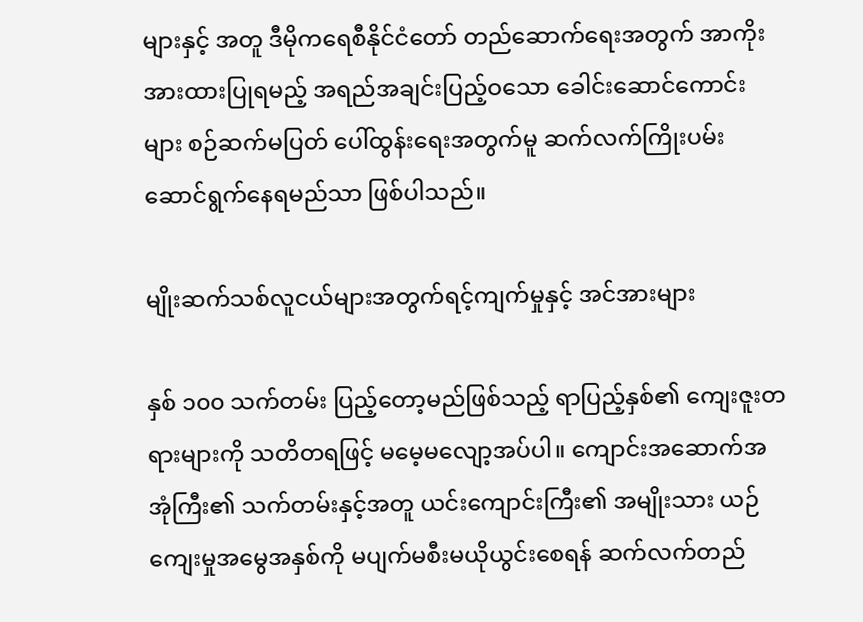များနှင့် အတူ ဒီမိုကရေစီနိုင်ငံတော် တည်ဆောက်ရေးအတွက် အာကိုးအားထားပြုရမည့် အရည်အချင်းပြည့်ဝသော ခေါင်းဆောင်ကောင်းများ စဉ်ဆက်မပြတ် ပေါ်ထွန်းရေးအတွက်မူ ဆက်လက်ကြိုးပမ်း ဆောင်ရွက်နေရမည်သာ ဖြစ်ပါသည်။

မျိုးဆက်သစ်လူငယ်များအတွက်ရင့်ကျက်မှုနှင့် အင်အားများ

နှစ် ၁၀၀ သက်တမ်း ပြည့်တော့မည်ဖြစ်သည့် ရာပြည့်နှစ်၏ ကျေးဇူးတရားများကို သတိတရဖြင့် မမေ့မလျော့အပ်ပါ။ ကျောင်းအဆောက်အအုံကြီး၏ သက်တမ်းနှင့်အတူ ယင်းကျောင်းကြီး၏ အမျိုးသား ယဉ်ကျေးမှုအမွေအနှစ်ကို မပျက်မစီးမယိုယွင်းစေရန် ဆက်လက်တည်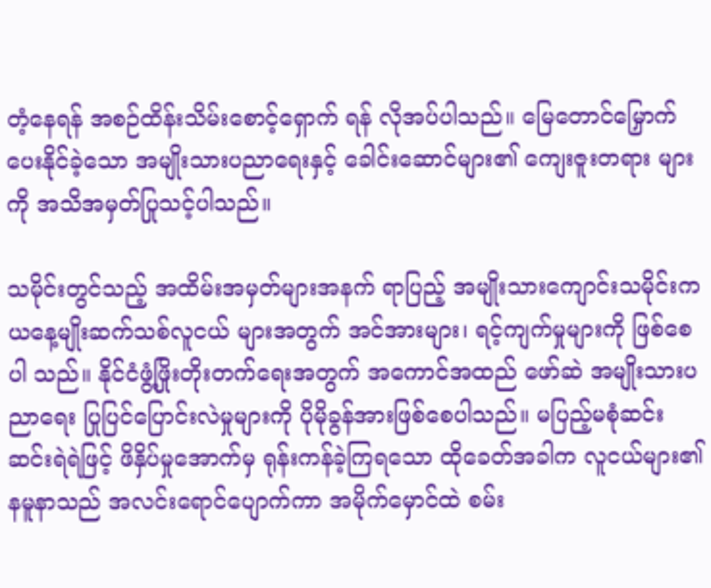တံ့နေရန် အစဉ်ထိန်းသိမ်းစောင့်ရှောက် ရန် လိုအပ်ပါသည်။ မြေတောင်မြှောက်ပေးနိုင်ခဲ့သော အမျိုးသားပညာရေးနှင့် ခေါင်းဆောင်များ၏ ကျေးဇူးတရား များကို အသိအမှတ်ပြုသင့်ပါသည်။

သမိုင်းတွင်သည့် အထိမ်းအမှတ်များအနက် ရာပြည့် အမျိုးသားကျောင်းသမိုင်းက ယနေ့မျိုးဆက်သစ်လူငယ် များအတွက် အင်အားများ၊ ရင့်ကျက်မှုများကို ဖြစ်စေပါ သည်။ နိုင်ငံဖွံ့ဖြိုးတိုးတက်ရေးအတွက် အကောင်အထည် ဖော်ဆဲ အမျိုးသားပညာရေး ပြုပြင်ပြောင်းလဲမှုများကို ပိုမိုခွန်အားဖြစ်စေပါသည်။ မပြည့်မစုံဆင်းဆင်းရဲရဲဖြင့် ဖိနှိပ်မှုအောက်မှ ရုန်းကန်ခဲ့ကြရသော ထိုခေတ်အခါက လူငယ်များ၏ နမူနာသည် အလင်းရောင်ပျောက်ကာ အမိုက်မှောင်ထဲ စမ်း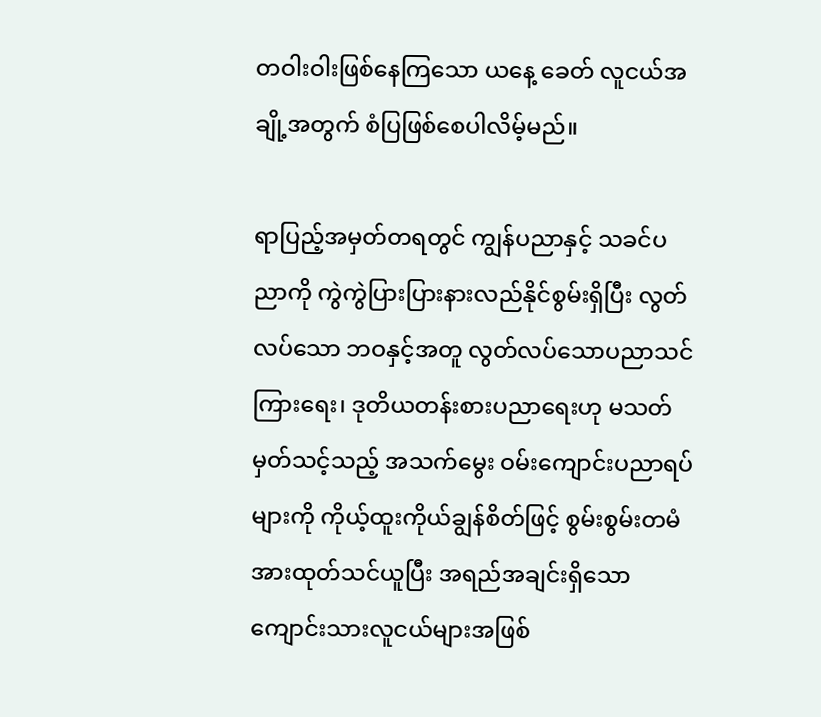တဝါးဝါးဖြစ်နေကြသော ယနေ့ ခေတ် လူငယ်အချို့အတွက် စံပြဖြစ်စေပါလိမ့်မည်။

ရာပြည့်အမှတ်တရတွင် ကျွန်ပညာနှင့် သခင်ပညာကို ကွဲကွဲပြားပြားနားလည်နိုင်စွမ်းရှိပြီး လွတ်လပ်သော ဘဝနှင့်အတူ လွတ်လပ်သောပညာသင်ကြားရေး၊ ဒုတိယတန်းစားပညာရေးဟု မသတ်မှတ်သင့်သည့် အသက်မွေး ဝမ်းကျောင်းပညာရပ်များကို ကိုယ့်ထူးကိုယ်ချွန်စိတ်ဖြင့် စွမ်းစွမ်းတမံအားထုတ်သင်ယူပြီး အရည်အချင်းရှိသော ကျောင်းသားလူငယ်များအဖြစ်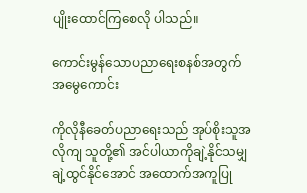ပျိုးထောင်ကြစေလို ပါသည်။

ကောင်းမွန်သောပညာရေးစနစ်အတွက် အမွေကောင်း

ကိုလိုနီခေတ်ပညာရေးသည် အုပ်စိုးသူအလိုကျ သူတို့၏ အင်ပါယာကိုချဲ့နိုင်သမျှ ချဲ့ထွင်နိုင်အောင် အထောက်အကူပြု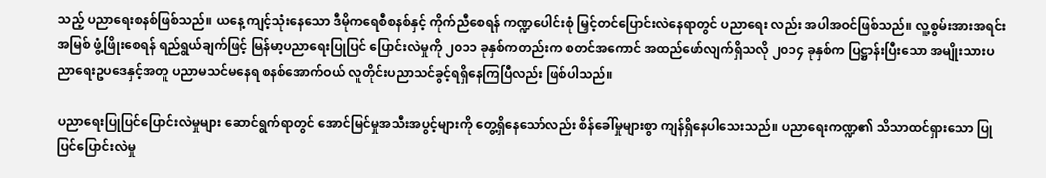သည့် ပညာရေးစနစ်ဖြစ်သည်။ ယနေ့ ကျင့်သုံးနေသော ဒီမိုကရေစီစနစ်နှင့် ကိုက်ညီစေရန် ကဏ္ဍပေါင်းစုံ မြှင့်တင်ပြောင်းလဲနေရာတွင် ပညာရေး လည်း အပါအဝင်ဖြစ်သည်။ လူ့စွမ်းအားအရင်းအမြစ် ဖွံ့ဖြိုးစေရန် ရည်ရွယ်ချက်ဖြင့် မြန်မာ့ပညာရေးပြုပြင် ပြောင်းလဲမှုကို ၂၀၁၁ ခုနှစ်ကတည်းက စတင်အကောင် အထည်ဖော်လျက်ရှိသလို ၂၀၁၄ ခုနှစ်က ပြဋ္ဌာန်းပြီးသော အမျိုးသားပညာရေးဥပဒေနှင့်အတူ ပညာမသင်မနေရ စနစ်အောက်ဝယ် လူတိုင်းပညာသင်ခွင့်ရရှိနေကြပြီလည်း ဖြစ်ပါသည်။

ပညာရေးပြုပြင်ပြောင်းလဲမှုများ ဆောင်ရွက်ရာတွင် အောင်မြင်မှုအသီးအပွင့်များကို တွေ့ရှိနေသော်လည်း စိန်ခေါ်မှုများစွာ ကျန်ရှိနေပါသေးသည်။ ပညာရေးကဏ္ဍ၏ သိသာထင်ရှားသော ပြုပြင်ပြောင်းလဲမှု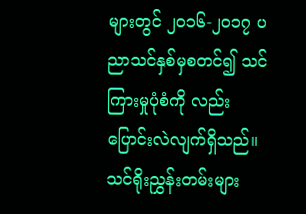များတွင် ၂၀၁၆-၂၀၁၇ ပညာသင်နှစ်မှစတင်၍ သင်ကြားမှုပုံစံကို လည်း ပြောင်းလဲလျက်ရှိသည်။ သင်ရိုးညွှန်းတမ်းများ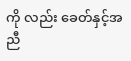ကို လည်း ခေတ်နှင့်အညီ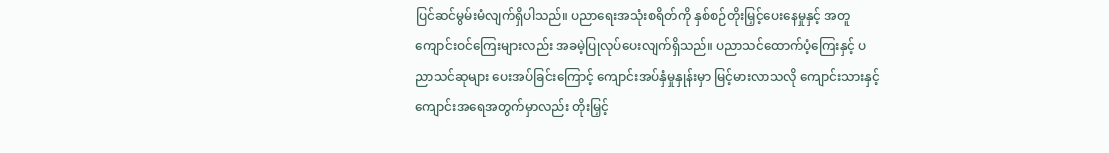ပြင်ဆင်မွမ်းမံလျက်ရှိပါသည်။ ပညာရေးအသုံးစရိတ်ကို နှစ်စဉ်တိုးမြှင့်ပေးနေမှုနှင့် အတူ ကျောင်းဝင်ကြေးများလည်း အခမဲ့ပြုလုပ်ပေးလျက်ရှိသည်။ ပညာသင်ထောက်ပံ့ကြေးနှင့် ပညာသင်ဆုများ ပေးအပ်ခြင်းကြောင့် ကျောင်းအပ်နှံမှုနှုန်းမှာ မြင့်မားလာသလို ကျောင်းသားနှင့် ကျောင်းအရေအတွက်မှာလည်း တိုးမြှင့်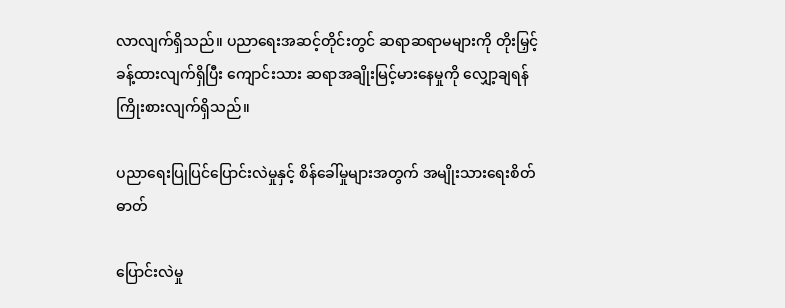လာလျက်ရှိသည်။ ပညာရေးအဆင့်တိုင်းတွင် ဆရာဆရာမများကို တိုးမြှင့်ခန့်ထားလျက်ရှိပြီး ကျောင်းသား ဆရာအချိုးမြင့်မားနေမှုကို လျှော့ချရန် ကြိုးစားလျက်ရှိသည်။

ပညာရေးပြုပြင်ပြောင်းလဲမှုနှင့် စိန်ခေါ်မှုများအတွက် အမျိုးသားရေးစိတ်ဓာတ်

ပြောင်းလဲမှု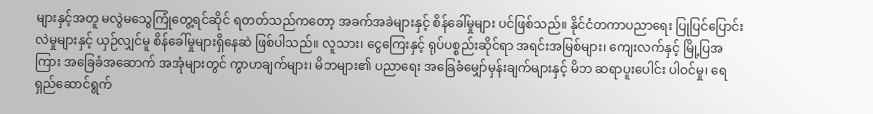များနှင့်အတူ မလွဲမသွေကြုံတွေ့ရင်ဆိုင် ရတတ်သည်ကတော့ အခက်အခဲများနှင့် စိန်ခေါ်မှုများ ပင်ဖြစ်သည်။ နိုင်ငံတကာပညာရေး ပြုပြင်ပြောင်းလဲမှုများနှင့် ယှဉ်လျှင်မူ စိန်ခေါ်မှုများရှိနေဆဲ ဖြစ်ပါသည်။ လူသား၊ ငွေကြေးနှင့် ရုပ်ပစ္စည်းဆိုင်ရာ အရင်းအမြစ်များ၊ ကျေးလက်နှင့် မြို့ပြအကြား အခြေခံအဆောက် အအုံများတွင် ကွာဟချက်များ၊ မိဘများ၏ ပညာရေး အခြေခံမျှော်မှန်းချက်များနှင့် မိဘ ဆရာပူးပေါင်း ပါဝင်မှု၊ ရေရှည်ဆောင်ရွက်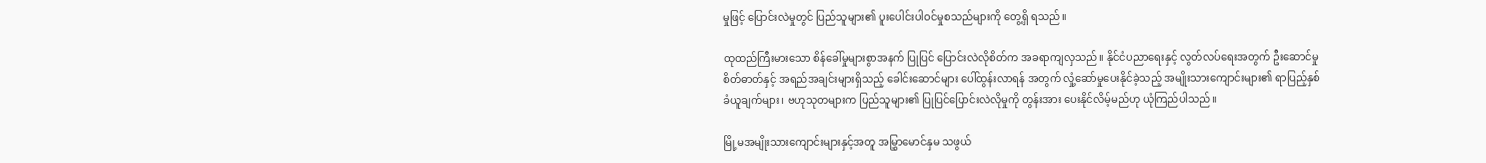မှုဖြင့် ပြောင်းလဲမှုတွင် ပြည်သူများ၏ ပူးပေါင်းပါဝင်မှုစသည်များကို တွေ့ရှိ ရသည်။

ထုထည်ကြီးမားသော စိန်ခေါ်မှုများစွာအနက် ပြုပြင် ပြောင်းလဲလိုစိတ်က အခရာကျလှသည်။ နိုင်ငံပညာရေးနှင့် လွတ်လပ်ရေးအတွက် ဦးဆောင်မှုစိတ်ဓာတ်နှင့် အရည်အချင်းများရှိသည့် ခေါင်းဆောင်များ ပေါ်ထွန်းလာရန် အတွက် လှုံ့ဆော်မှုပေးနိုင်ခဲ့သည့် အမျိုးသားကျောင်းများ၏ ရာပြည့်နှစ်ခံယူချက်များ၊ ဗဟုသုတများက ပြည်သူများ၏ ပြုပြင်ပြောင်းလဲလိုမှုကို တွန်းအား ပေးနိုင်လိမ့်မည်ဟု ယုံကြည်ပါသည်။

မြို့မအမျိုးသားကျောင်းများနှင့်အတူ အမြွှာမောင်နှမ သဖွယ်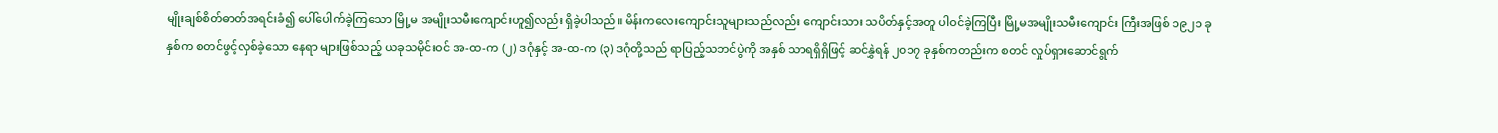မျိုးချစ်စိတ်ဓာတ်အရင်းခံ၍ ပေါ်ပေါက်ခဲ့ကြသော မြို့မ အမျိုးသမီးကျောင်းဟူ၍လည်း ရှိခဲ့ပါသည်။ မိန်းကလေးကျောင်းသူများသည်လည်း ကျောင်းသား သပိတ်နှင့်အတူ ပါဝင်ခဲ့ကြပြီး မြို့မအမျိုးသမီးကျောင်း ကြီးအဖြစ် ၁၉၂၁ ခုနှစ်က စတင်ဖွင့်လှစ်ခဲ့သော နေရာ များဖြစ်သည့် ယခုသမိုင်းဝင် အ-ထ-က (၂) ဒဂုံနှင့် အ-ထ-က (၃) ဒဂုံတို့သည် ရာပြည့်သဘင်ပွဲကို အနှစ် သာရရှိရှိဖြင့် ဆင်နွှဲရန် ၂၀၁၇ ခုနှစ်ကတည်းက စတင် လှုပ်ရှားဆောင်ရွက်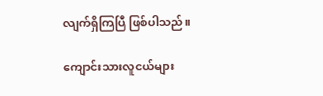လျက်ရှိကြပြီ ဖြစ်ပါသည်။

ကျောင်းသားလူငယ်များ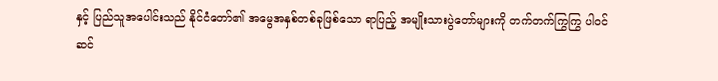နှင့် ပြည်သူအပေါင်းသည် နိုင်ငံတော်၏ အမွေအနှစ်တစ်ခုဖြစ်သော ရာပြည့် အမျိုးသားပွဲတော်များကို တက်တက်ကြွကြွ ပါဝင်ဆင်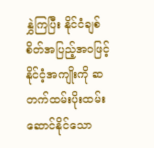နွှဲကြပြီး နိုင်ငံချစ်စိတ်အပြည့်အဝဖြင့် နိုင်ငံ့အကျိုးကို ဆတက်ထမ်းပိုးထမ်းဆောင်နိုင်သော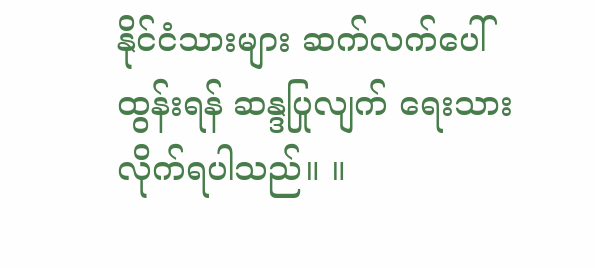နိုင်ငံသားများ ဆက်လက်ပေါ်ထွန်းရန် ဆန္ဒပြုလျက် ရေးသားလိုက်ရပါသည်။ ။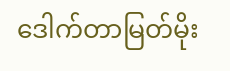ဒေါက်တာမြတ်မိုး